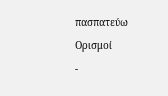πασπατεύω
Ορισμοί
-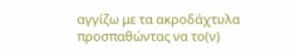αγγίζω με τα ακροδάχτυλα προσπαθώντας να το(ν)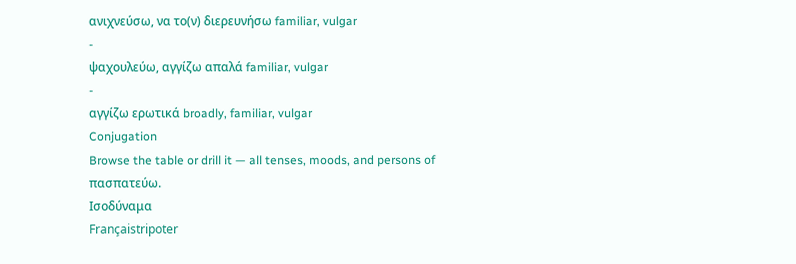ανιχνεύσω, να το(ν) διερευνήσω familiar, vulgar
-
ψαχουλεύω, αγγίζω απαλά familiar, vulgar
-
αγγίζω ερωτικά broadly, familiar, vulgar
Conjugation
Browse the table or drill it — all tenses, moods, and persons of πασπατεύω.
Ισοδύναμα
Françaistripoter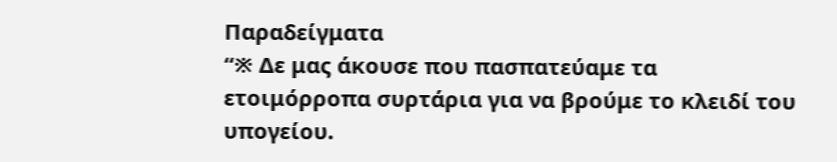Παραδείγματα
“※ Δε μας άκουσε που πασπατεύαμε τα ετοιμόρροπα συρτάρια για να βρούμε το κλειδί του υπογείου.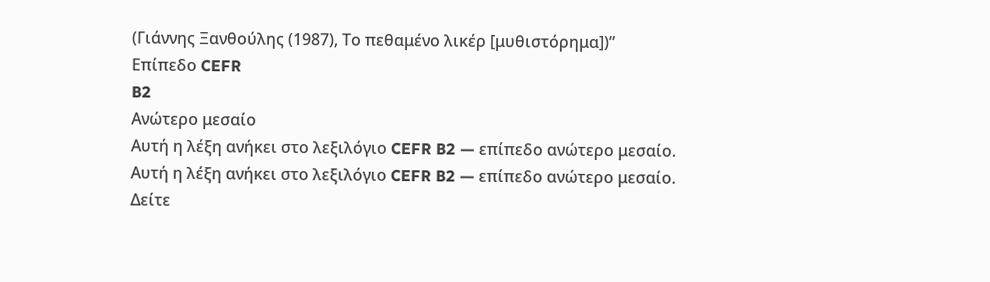(Γιάννης Ξανθούλης (1987), Το πεθαμένο λικέρ [μυθιστόρημα])”
Επίπεδο CEFR
B2
Ανώτερο μεσαίο
Αυτή η λέξη ανήκει στο λεξιλόγιο CEFR B2 — επίπεδο ανώτερο μεσαίο.
Αυτή η λέξη ανήκει στο λεξιλόγιο CEFR B2 — επίπεδο ανώτερο μεσαίο.
Δείτε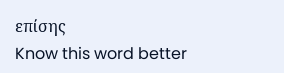επίσης
Know this word better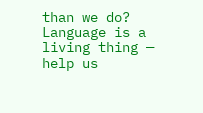than we do? Language is a living thing — help us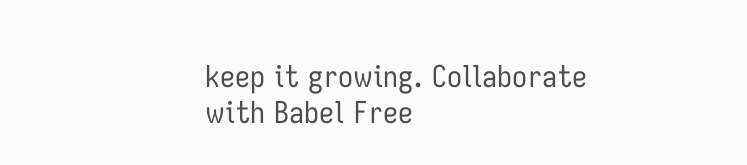keep it growing. Collaborate with Babel Free